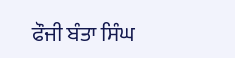ਫੌਜੀ ਬੰਤਾ ਸਿੰਘ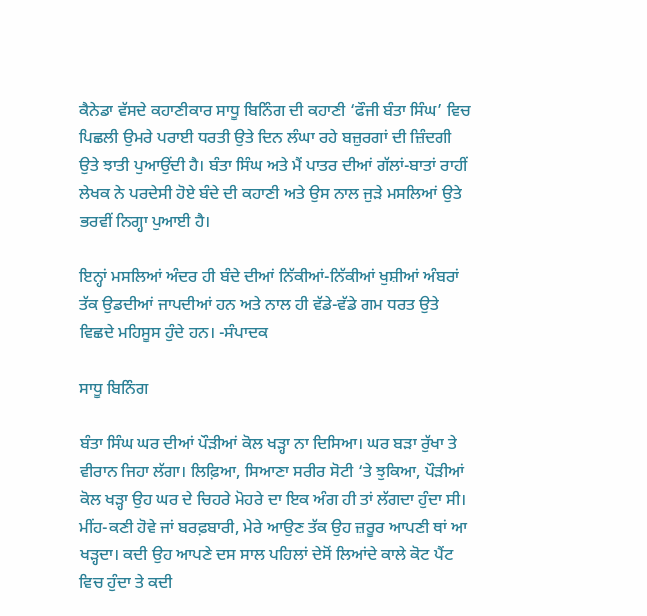ਕੈਨੇਡਾ ਵੱਸਦੇ ਕਹਾਣੀਕਾਰ ਸਾਧੂ ਬਿਨਿੰਗ ਦੀ ਕਹਾਣੀ ‘ਫੌਜੀ ਬੰਤਾ ਸਿੰਘ’ ਵਿਚ ਪਿਛਲੀ ਉਮਰੇ ਪਰਾਈ ਧਰਤੀ ਉਤੇ ਦਿਨ ਲੰਘਾ ਰਹੇ ਬਜ਼ੁਰਗਾਂ ਦੀ ਜ਼ਿੰਦਗੀ ਉਤੇ ਝਾਤੀ ਪੁਆਉਂਦੀ ਹੈ। ਬੰਤਾ ਸਿੰਘ ਅਤੇ ਮੈਂ ਪਾਤਰ ਦੀਆਂ ਗੱਲਾਂ-ਬਾਤਾਂ ਰਾਹੀਂ ਲੇਖਕ ਨੇ ਪਰਦੇਸੀ ਹੋਏ ਬੰਦੇ ਦੀ ਕਹਾਣੀ ਅਤੇ ਉਸ ਨਾਲ ਜੁੜੇ ਮਸਲਿਆਂ ਉਤੇ ਭਰਵੀਂ ਨਿਗ੍ਹਾ ਪੁਆਈ ਹੈ।

ਇਨ੍ਹਾਂ ਮਸਲਿਆਂ ਅੰਦਰ ਹੀ ਬੰਦੇ ਦੀਆਂ ਨਿੱਕੀਆਂ-ਨਿੱਕੀਆਂ ਖੁਸ਼ੀਆਂ ਅੰਬਰਾਂ ਤੱਕ ਉਡਦੀਆਂ ਜਾਪਦੀਆਂ ਹਨ ਅਤੇ ਨਾਲ ਹੀ ਵੱਡੇ-ਵੱਡੇ ਗਮ ਧਰਤ ਉਤੇ ਵਿਛਦੇ ਮਹਿਸੂਸ ਹੁੰਦੇ ਹਨ। -ਸੰਪਾਦਕ

ਸਾਧੂ ਬਿਨਿੰਗ

ਬੰਤਾ ਸਿੰਘ ਘਰ ਦੀਆਂ ਪੌੜੀਆਂ ਕੋਲ ਖੜ੍ਹਾ ਨਾ ਦਿਸਿਆ। ਘਰ ਬੜਾ ਰੁੱਖਾ ਤੇ ਵੀਰਾਨ ਜਿਹਾ ਲੱਗਾ। ਲਿਫ਼ਿਆ, ਸਿਆਣਾ ਸਰੀਰ ਸੋਟੀ ‘ਤੇ ਝੁਕਿਆ, ਪੌੜੀਆਂ ਕੋਲ ਖੜ੍ਹਾ ਉਹ ਘਰ ਦੇ ਚਿਹਰੇ ਮੋਹਰੇ ਦਾ ਇਕ ਅੰਗ ਹੀ ਤਾਂ ਲੱਗਦਾ ਹੁੰਦਾ ਸੀ। ਮੀਂਹ-ਕਣੀ ਹੋਵੇ ਜਾਂ ਬਰਫ਼ਬਾਰੀ, ਮੇਰੇ ਆਉਣ ਤੱਕ ਉਹ ਜ਼ਰੂਰ ਆਪਣੀ ਥਾਂ ਆ ਖੜ੍ਹਦਾ। ਕਦੀ ਉਹ ਆਪਣੇ ਦਸ ਸਾਲ ਪਹਿਲਾਂ ਦੇਸੋਂ ਲਿਆਂਦੇ ਕਾਲੇ ਕੋਟ ਪੈਂਟ ਵਿਚ ਹੁੰਦਾ ਤੇ ਕਦੀ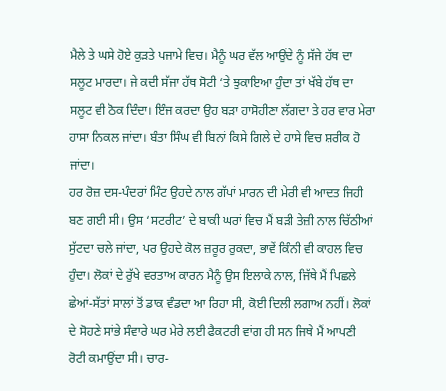ਮੈਲੇ ਤੇ ਘਸੇ ਹੋਏ ਕੁੜਤੇ ਪਜਾਮੇ ਵਿਚ। ਮੈਨੂੰ ਘਰ ਵੱਲ ਆਉਂਦੇ ਨੂੰ ਸੱਜੇ ਹੱਥ ਦਾ ਸਲੂਟ ਮਾਰਦਾ। ਜੇ ਕਦੀ ਸੱਜਾ ਹੱਥ ਸੋਟੀ ‘ਤੇ ਝੁਕਾਇਆ ਹੁੰਦਾ ਤਾਂ ਖੱਬੇ ਹੱਥ ਦਾ ਸਲੂਟ ਵੀ ਠੋਕ ਦਿੰਦਾ। ਇੰਜ ਕਰਦਾ ਉਹ ਬੜਾ ਹਾਸੋਹੀਣਾ ਲੱਗਦਾ ਤੇ ਹਰ ਵਾਰ ਮੇਰਾ ਹਾਸਾ ਨਿਕਲ ਜਾਂਦਾ। ਬੰਤਾ ਸਿੰਘ ਵੀ ਬਿਨਾਂ ਕਿਸੇ ਗਿਲੇ ਦੇ ਹਾਸੇ ਵਿਚ ਸ਼ਰੀਕ ਹੋ ਜਾਂਦਾ।
ਹਰ ਰੋਜ਼ ਦਸ-ਪੰਦਰਾਂ ਮਿੰਟ ਉਹਦੇ ਨਾਲ ਗੱਪਾਂ ਮਾਰਨ ਦੀ ਮੇਰੀ ਵੀ ਆਦਤ ਜਿਹੀ ਬਣ ਗਈ ਸੀ। ਉਸ ‘ਸਟਰੀਟ’ ਦੇ ਬਾਕੀ ਘਰਾਂ ਵਿਚ ਮੈਂ ਬੜੀ ਤੇਜ਼ੀ ਨਾਲ ਚਿੱਠੀਆਂ ਸੁੱਟਦਾ ਚਲੇ ਜਾਂਦਾ, ਪਰ ਉਹਦੇ ਕੋਲ ਜ਼ਰੂਰ ਰੁਕਦਾ, ਭਾਵੇਂ ਕਿੰਨੀ ਵੀ ਕਾਹਲ ਵਿਚ ਹੁੰਦਾ। ਲੋਕਾਂ ਦੇ ਰੁੱਖੇ ਵਰਤਾਅ ਕਾਰਨ ਮੈਨੂੰ ਉਸ ਇਲਾਕੇ ਨਾਲ, ਜਿੱਥੇ ਮੈਂ ਪਿਛਲੇ ਛੇਆਂ-ਸੱਤਾਂ ਸਾਲਾਂ ਤੋਂ ਡਾਕ ਵੰਡਦਾ ਆ ਰਿਹਾ ਸੀ, ਕੋਈ ਦਿਲੀ ਲਗਾਅ ਨਹੀਂ। ਲੋਕਾਂ ਦੇ ਸੋਹਣੇ ਸਾਂਭੇ ਸੰਵਾਰੇ ਘਰ ਮੇਰੇ ਲਈ ਫੈਕਟਰੀ ਵਾਂਗ ਹੀ ਸਨ ਜਿਥੇ ਮੈਂ ਆਪਣੀ ਰੋਟੀ ਕਮਾਉਂਦਾ ਸੀ। ਚਾਰ-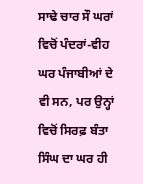ਸਾਢੇ ਚਾਰ ਸੌ ਘਰਾਂ ਵਿਚੋਂ ਪੰਦਰਾਂ-ਵੀਹ ਘਰ ਪੰਜਾਬੀਆਂ ਦੇ ਵੀ ਸਨ, ਪਰ ਉਨ੍ਹਾਂ ਵਿਚੋਂ ਸਿਰਫ਼ ਬੰਤਾ ਸਿੰਘ ਦਾ ਘਰ ਹੀ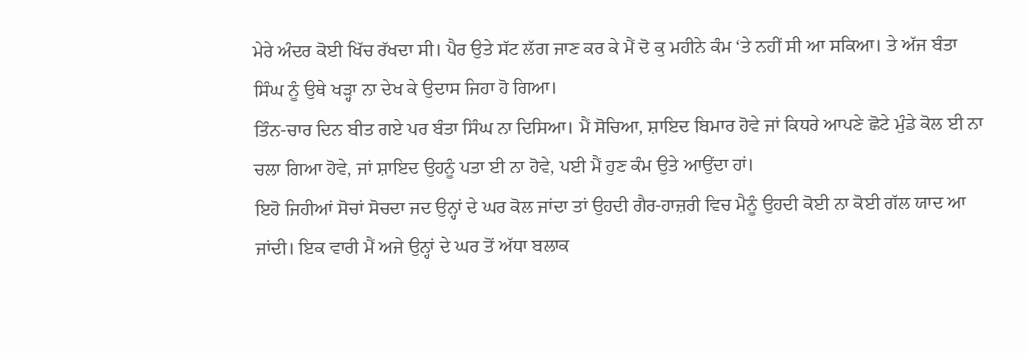ਮੇਰੇ ਅੰਦਰ ਕੋਈ ਖਿੱਚ ਰੱਖਦਾ ਸੀ। ਪੈਰ ਉਤੇ ਸੱਟ ਲੱਗ ਜਾਣ ਕਰ ਕੇ ਮੈਂ ਦੋ ਕੁ ਮਹੀਨੇ ਕੰਮ ‘ਤੇ ਨਹੀਂ ਸੀ ਆ ਸਕਿਆ। ਤੇ ਅੱਜ ਬੰਤਾ ਸਿੰਘ ਨੂੰ ਉਥੇ ਖੜ੍ਹਾ ਨਾ ਦੇਖ ਕੇ ਉਦਾਸ ਜਿਹਾ ਹੋ ਗਿਆ।
ਤਿੰਨ-ਚਾਰ ਦਿਨ ਬੀਤ ਗਏ ਪਰ ਬੰਤਾ ਸਿੰਘ ਨਾ ਦਿਸਿਆ। ਮੈਂ ਸੋਚਿਆ, ਸ਼ਾਇਦ ਬਿਮਾਰ ਹੋਵੇ ਜਾਂ ਕਿਧਰੇ ਆਪਣੇ ਛੋਟੇ ਮੁੰਡੇ ਕੋਲ ਈ ਨਾ ਚਲਾ ਗਿਆ ਹੋਵੇ, ਜਾਂ ਸ਼ਾਇਦ ਉਹਨੂੰ ਪਤਾ ਈ ਨਾ ਹੋਵੇ, ਪਈ ਮੈਂ ਹੁਣ ਕੰਮ ਉਤੇ ਆਉਂਦਾ ਹਾਂ।
ਇਹੋ ਜਿਹੀਆਂ ਸੋਚਾਂ ਸੋਚਦਾ ਜਦ ਉਨ੍ਹਾਂ ਦੇ ਘਰ ਕੋਲ ਜਾਂਦਾ ਤਾਂ ਉਹਦੀ ਗੈਰ-ਹਾਜ਼ਰੀ ਵਿਚ ਮੈਨੂੰ ਉਹਦੀ ਕੋਈ ਨਾ ਕੋਈ ਗੱਲ ਯਾਦ ਆ ਜਾਂਦੀ। ਇਕ ਵਾਰੀ ਮੈਂ ਅਜੇ ਉਨ੍ਹਾਂ ਦੇ ਘਰ ਤੋਂ ਅੱਧਾ ਬਲਾਕ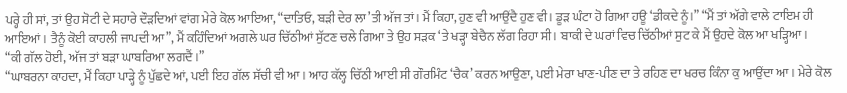ਪਰ੍ਹੇ ਹੀ ਸਾਂ, ਤਾਂ ਉਹ ਸੋਟੀ ਦੇ ਸਹਾਰੇ ਦੌੜਦਿਆਂ ਵਾਂਗ ਮੇਰੇ ਕੋਲ ਆਇਆ, “ਦਾਤਿਓ, ਬੜੀ ਦੇਰ ਲਾ’ਤੀ ਅੱਜ ਤਾਂ। ਮੈਂ ਕਿਹਾ, ਹੁਣ ਵੀ ਆਉਂਦੈ ਹੁਣ ਵੀ। ਡੂੜ ਘੰਟਾ ਹੋ ਗਿਆ ਹਊ ‘ਡੀਕਦੇ ਨੂੰ।” “ਮੈਂ ਤਾਂ ਅੱਗੇ ਵਾਲੇ ਟਾਇਮ ਹੀ ਆਇਆਂ। ਤੈਨੂੰ ਕੋਈ ਕਾਹਲੀ ਜਾਪਦੀ ਆ”, ਮੈਂ ਕਹਿੰਦਿਆਂ ਅਗਲੇ ਘਰ ਚਿੱਠੀਆਂ ਸੁੱਟਣ ਚਲੇ ਗਿਆ ਤੇ ਉਹ ਸੜਕ ‘ਤੇ ਖੜ੍ਹਾ ਬੇਚੈਨ ਲੱਗ ਰਿਹਾ ਸੀ। ਬਾਕੀ ਦੇ ਘਰਾਂ ਵਿਚ ਚਿੱਠੀਆਂ ਸੁਟ ਕੇ ਮੈਂ ਉਹਦੇ ਕੋਲ ਆ ਖੜ੍ਹਿਆ।
“ਕੀ ਗੱਲ ਹੋਈ, ਅੱਜ ਤਾਂ ਬੜਾ ਘਾਬਰਿਆ ਲਗਦੈਂ।”
“ਘਾਬਰਨਾ ਕਾਹਦਾ, ਮੈਂ ਕਿਹਾ ਪਾੜ੍ਹੇ ਨੂੰ ਪੁੱਛਦੇ ਆਂ, ਪਈ ਇਹ ਗੱਲ ਸੱਚੀ ਵੀ ਆ। ਆਹ ਕੱਲ੍ਹ ਚਿੱਠੀ ਆਈ ਸੀ ਗੌਰਮਿੰਟ ‘ਚੈਕ’ ਕਰਨ ਆਉਣਾ, ਪਈ ਮੇਰਾ ਖਾਣ-ਪੀਣ ਦਾ ਤੇ ਰਹਿਣ ਦਾ ਖਰਚ ਕਿੰਨਾ ਕੁ ਆਉਂਦਾ ਆ। ਮੇਰੇ ਕੋਲ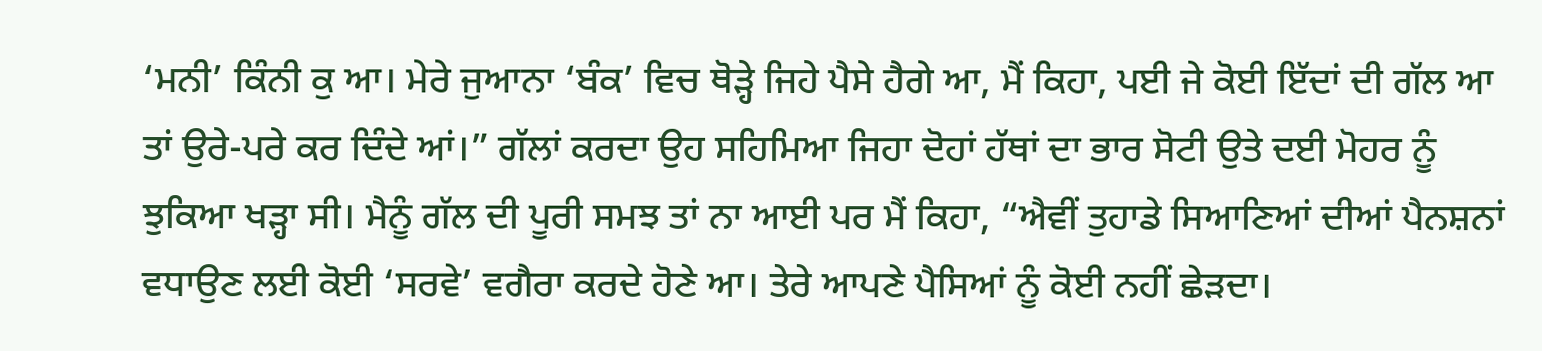‘ਮਨੀ’ ਕਿੰਨੀ ਕੁ ਆ। ਮੇਰੇ ਜੁਆਨਾ ‘ਬੰਕ’ ਵਿਚ ਥੋੜ੍ਹੇ ਜਿਹੇ ਪੈਸੇ ਹੈਗੇ ਆ, ਮੈਂ ਕਿਹਾ, ਪਈ ਜੇ ਕੋਈ ਇੱਦਾਂ ਦੀ ਗੱਲ ਆ ਤਾਂ ਉਰੇ-ਪਰੇ ਕਰ ਦਿੰਦੇ ਆਂ।” ਗੱਲਾਂ ਕਰਦਾ ਉਹ ਸਹਿਮਿਆ ਜਿਹਾ ਦੋਹਾਂ ਹੱਥਾਂ ਦਾ ਭਾਰ ਸੋਟੀ ਉਤੇ ਦਈ ਮੋਹਰ ਨੂੰ ਝੁਕਿਆ ਖੜ੍ਹਾ ਸੀ। ਮੈਨੂੰ ਗੱਲ ਦੀ ਪੂਰੀ ਸਮਝ ਤਾਂ ਨਾ ਆਈ ਪਰ ਮੈਂ ਕਿਹਾ, “ਐਵੀਂ ਤੁਹਾਡੇ ਸਿਆਣਿਆਂ ਦੀਆਂ ਪੈਨਸ਼ਨਾਂ ਵਧਾਉਣ ਲਈ ਕੋਈ ‘ਸਰਵੇ’ ਵਗੈਰਾ ਕਰਦੇ ਹੋਣੇ ਆ। ਤੇਰੇ ਆਪਣੇ ਪੈਸਿਆਂ ਨੂੰ ਕੋਈ ਨਹੀਂ ਛੇੜਦਾ।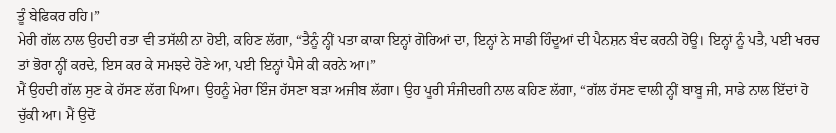ਤੂੰ ਬੇਫਿਕਰ ਰਹਿ।”
ਮੇਰੀ ਗੱਲ ਨਾਲ ਉਹਦੀ ਰਤਾ ਵੀ ਤਸੱਲੀ ਨਾ ਹੋਈ, ਕਹਿਣ ਲੱਗਾ, “ਤੈਨੂੰ ਨ੍ਹੀਂ ਪਤਾ ਕਾਕਾ ਇਨ੍ਹਾਂ ਗੋਰਿਆਂ ਦਾ, ਇਨ੍ਹਾਂ ਨੇ ਸਾਡੀ ਹਿੰਦੂਆਂ ਦੀ ਪੈਨਸ਼ਨ ਬੰਦ ਕਰਨੀ ਹੋਊ। ਇਨ੍ਹਾਂ ਨੂੰ ਪਤੈ, ਪਈ ਖਰਚ ਤਾਂ ਭੋਰਾ ਨ੍ਹੀਂ ਕਰਦੇ, ਇਸ ਕਰ ਕੇ ਸਮਝਦੇ ਹੋਣੇ ਆ, ਪਈ ਇਨ੍ਹਾਂ ਪੈਸੇ ਕੀ ਕਰਨੇ ਆ।”
ਮੈਂ ਉਹਦੀ ਗੱਲ ਸੁਣ ਕੇ ਹੱਸਣ ਲੱਗ ਪਿਆ। ਉਹਨੂੰ ਮੇਰਾ ਇੰਜ ਹੱਸਣਾ ਬੜਾ ਅਜੀਬ ਲੱਗਾ। ਉਹ ਪੂਰੀ ਸੰਜੀਦਗੀ ਨਾਲ ਕਹਿਣ ਲੱਗਾ, “ਗੱਲ ਹੱਸਣ ਵਾਲੀ ਨ੍ਹੀਂ ਬਾਬੂ ਜੀ, ਸਾਡੇ ਨਾਲ ਇੱਦਾਂ ਹੋ ਚੁੱਕੀ ਆ। ਮੈਂ ਉਦੋਂ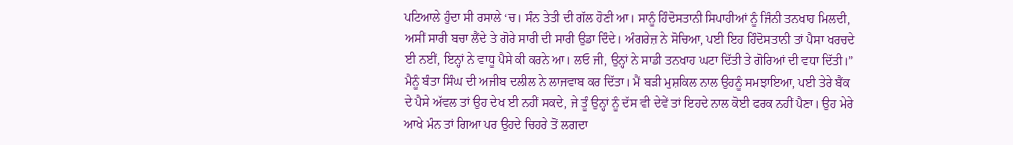ਪਟਿਆਲੇ ਹੁੰਦਾ ਸੀ ਰਸਾਲੇ ‘ਚ। ਸੰਨ ਤੇਤੀ ਦੀ ਗੱਲ ਹੋਣੀ ਆ। ਸਾਨੂੰ ਹਿੰਦੋਸਤਾਨੀ ਸਿਪਾਹੀਆਂ ਨੂੰ ਜਿੰਨੀ ਤਨਖਾਹ ਮਿਲਦੀ, ਅਸੀਂ ਸਾਰੀ ਬਚਾ ਲੈਂਦੇ ਤੇ ਗੋਰੇ ਸਾਰੀ ਦੀ ਸਾਰੀ ਉਡਾ ਦਿੰਦੇ। ਅੰਗਰੇਜ਼ ਨੇ ਸੋਚਿਆ, ਪਈ ਇਹ ਹਿੰਦੋਸਤਾਨੀ ਤਾਂ ਪੈਸਾ ਖਰਚਦੇ ਈ ਨਈਂ, ਇਨ੍ਹਾਂ ਨੇ ਵਾਧੂ ਪੈਸੇ ਕੀ ਕਰਨੇ ਆ। ਲਓ ਜੀ, ਉਨ੍ਹਾਂ ਨੇ ਸਾਡੀ ਤਨਖਾਹ ਘਟਾ ਦਿੱਤੀ ਤੇ ਗੋਰਿਆਂ ਦੀ ਵਧਾ ਦਿੱਤੀ।” ਮੈਨੂੰ ਬੰਤਾ ਸਿੰਘ ਦੀ ਅਜੀਬ ਦਲੀਲ ਨੇ ਲਾਜਵਾਬ ਕਰ ਦਿੱਤਾ। ਮੈਂ ਬੜੀ ਮੁਸ਼ਕਿਲ ਨਾਲ ਉਹਨੂੰ ਸਮਝਾਇਆ, ਪਈ ਤੇਰੇ ਬੈਂਕ ਦੇ ਪੈਸੇ ਅੱਵਲ ਤਾਂ ਉਹ ਦੇਖ ਈ ਨਹੀਂ ਸਕਦੇ, ਜੇ ਤੂੰ ਉਨ੍ਹਾਂ ਨੂੰ ਦੱਸ ਵੀ ਦੇਵੇਂ ਤਾਂ ਇਹਦੇ ਨਾਲ ਕੋਈ ਫਰਕ ਨਹੀਂ ਪੈਣਾ। ਉਹ ਮੇਰੇ ਆਖੇ ਮੰਨ ਤਾਂ ਗਿਆ ਪਰ ਉਹਦੇ ਚਿਹਰੇ ਤੋਂ ਲਗਦਾ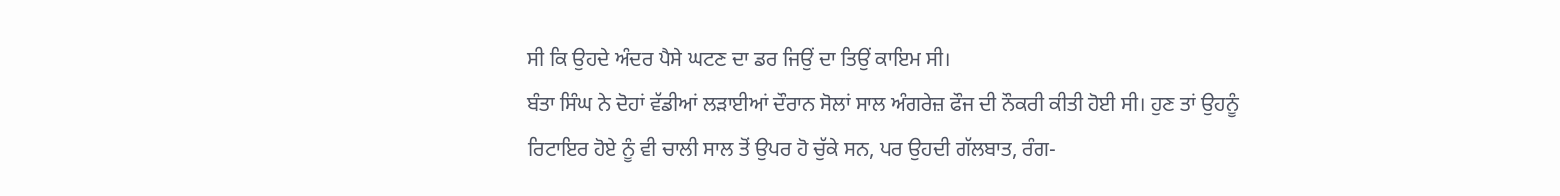ਸੀ ਕਿ ਉਹਦੇ ਅੰਦਰ ਪੈਸੇ ਘਟਣ ਦਾ ਡਰ ਜਿਉਂ ਦਾ ਤਿਉਂ ਕਾਇਮ ਸੀ।
ਬੰਤਾ ਸਿੰਘ ਨੇ ਦੋਹਾਂ ਵੱਡੀਆਂ ਲੜਾਈਆਂ ਦੌਰਾਨ ਸੋਲਾਂ ਸਾਲ ਅੰਗਰੇਜ਼ ਫੌਜ ਦੀ ਨੌਕਰੀ ਕੀਤੀ ਹੋਈ ਸੀ। ਹੁਣ ਤਾਂ ਉਹਨੂੰ ਰਿਟਾਇਰ ਹੋਏ ਨੂੰ ਵੀ ਚਾਲੀ ਸਾਲ ਤੋਂ ਉਪਰ ਹੋ ਚੁੱਕੇ ਸਨ, ਪਰ ਉਹਦੀ ਗੱਲਬਾਤ, ਰੰਗ-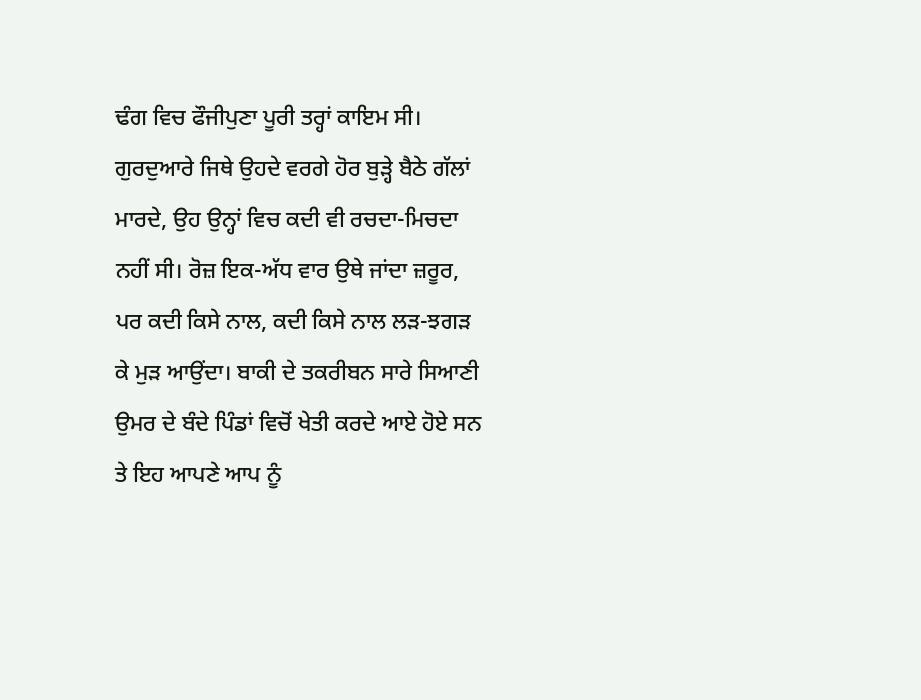ਢੰਗ ਵਿਚ ਫੌਜੀਪੁਣਾ ਪੂਰੀ ਤਰ੍ਹਾਂ ਕਾਇਮ ਸੀ। ਗੁਰਦੁਆਰੇ ਜਿਥੇ ਉਹਦੇ ਵਰਗੇ ਹੋਰ ਬੁੜ੍ਹੇ ਬੈਠੇ ਗੱਲਾਂ ਮਾਰਦੇ, ਉਹ ਉਨ੍ਹਾਂ ਵਿਚ ਕਦੀ ਵੀ ਰਚਦਾ-ਮਿਚਦਾ ਨਹੀਂ ਸੀ। ਰੋਜ਼ ਇਕ-ਅੱਧ ਵਾਰ ਉਥੇ ਜਾਂਦਾ ਜ਼ਰੂਰ, ਪਰ ਕਦੀ ਕਿਸੇ ਨਾਲ, ਕਦੀ ਕਿਸੇ ਨਾਲ ਲੜ-ਝਗੜ ਕੇ ਮੁੜ ਆਉਂਦਾ। ਬਾਕੀ ਦੇ ਤਕਰੀਬਨ ਸਾਰੇ ਸਿਆਣੀ ਉਮਰ ਦੇ ਬੰਦੇ ਪਿੰਡਾਂ ਵਿਚੋਂ ਖੇਤੀ ਕਰਦੇ ਆਏ ਹੋਏ ਸਨ ਤੇ ਇਹ ਆਪਣੇ ਆਪ ਨੂੰ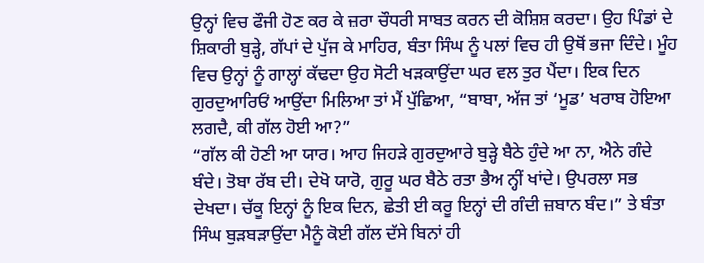ਉਨ੍ਹਾਂ ਵਿਚ ਫੌਜੀ ਹੋਣ ਕਰ ਕੇ ਜ਼ਰਾ ਚੌਧਰੀ ਸਾਬਤ ਕਰਨ ਦੀ ਕੋਸ਼ਿਸ਼ ਕਰਦਾ। ਉਹ ਪਿੰਡਾਂ ਦੇ ਸ਼ਿਕਾਰੀ ਬੁੜ੍ਹੇ, ਗੱਪਾਂ ਦੇ ਪੁੱਜ ਕੇ ਮਾਹਿਰ, ਬੰਤਾ ਸਿੰਘ ਨੂੰ ਪਲਾਂ ਵਿਚ ਹੀ ਉਥੋਂ ਭਜਾ ਦਿੰਦੇ। ਮੂੰਹ ਵਿਚ ਉਨ੍ਹਾਂ ਨੂੰ ਗਾਲ੍ਹਾਂ ਕੱਢਦਾ ਉਹ ਸੋਟੀ ਖੜਕਾਉਂਦਾ ਘਰ ਵਲ ਤੁਰ ਪੈਂਦਾ। ਇਕ ਦਿਨ ਗੁਰਦੁਆਰਿਓਂ ਆਉਂਦਾ ਮਿਲਿਆ ਤਾਂ ਮੈਂ ਪੁੱਛਿਆ, “ਬਾਬਾ, ਅੱਜ ਤਾਂ ‘ਮੂਡ’ ਖਰਾਬ ਹੋਇਆ ਲਗਦੈ, ਕੀ ਗੱਲ ਹੋਈ ਆ?”
“ਗੱਲ ਕੀ ਹੋਣੀ ਆ ਯਾਰ। ਆਹ ਜਿਹੜੇ ਗੁਰਦੁਆਰੇ ਬੁੜ੍ਹੇ ਬੈਠੇ ਹੁੰਦੇ ਆ ਨਾ, ਐਨੇ ਗੰਦੇ ਬੰਦੇ। ਤੋਬਾ ਰੱਬ ਦੀ। ਦੇਖੋ ਯਾਰੋ, ਗੁਰੂ ਘਰ ਬੈਠੇ ਰਤਾ ਭੈਅ ਨ੍ਹੀਂ ਖਾਂਦੇ। ਉਪਰਲਾ ਸਭ ਦੇਖਦਾ। ਚੱਕੂ ਇਨ੍ਹਾਂ ਨੂੰ ਇਕ ਦਿਨ, ਛੇਤੀ ਈ ਕਰੂ ਇਨ੍ਹਾਂ ਦੀ ਗੰਦੀ ਜ਼ਬਾਨ ਬੰਦ।” ਤੇ ਬੰਤਾ ਸਿੰਘ ਬੁੜਬੜਾਉਂਦਾ ਮੈਨੂੰ ਕੋਈ ਗੱਲ ਦੱਸੇ ਬਿਨਾਂ ਹੀ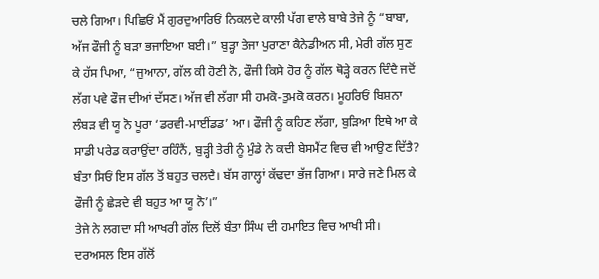ਚਲੇ ਗਿਆ। ਪਿਛਿਓਂ ਮੈਂ ਗੁਰਦੁਆਰਿਓਂ ਨਿਕਲਦੇ ਕਾਲੀ ਪੱਗ ਵਾਲੇ ਬਾਬੇ ਤੇਜੇ ਨੂੰ “ਬਾਬਾ, ਅੱਜ ਫੌਜੀ ਨੂੰ ਬੜਾ ਭਜਾਇਆ ਬਈ।” ਬੁੜ੍ਹਾ ਤੇਜਾ ਪੁਰਾਣਾ ਕੈਨੇਡੀਅਨ ਸੀ, ਮੇਰੀ ਗੱਲ ਸੁਣ ਕੇ ਹੱਸ ਪਿਆ, “ਜੁਆਨਾ, ਗੱਲ ਕੀ ਹੋਣੀ ਨੋ, ਫੌਜੀ ਕਿਸੇ ਹੋਰ ਨੂੰ ਗੱਲ ਥੋੜ੍ਹੇ ਕਰਨ ਦਿੰਦੈ ਜਦੋਂ ਲੱਗ ਪਵੇ ਫੌਜ ਦੀਆਂ ਦੱਸਣ। ਅੱਜ ਵੀ ਲੱਗਾ ਸੀ ਹਮਕੋ-ਤੁਮਕੋ ਕਰਨ। ਮੂਹਰਿਓਂ ਬਿਸ਼ਨਾ ਲੰਬੜ ਵੀ ਯੂ ਨੋ ਪੂਰਾ ‘ਡਰਵੀ-ਮਾਈਂਡਡ’ ਆ। ਫੌਜੀ ਨੂੰ ਕਹਿਣ ਲੱਗਾ, ਬੁੜਿਆ ਇਥੇ ਆ ਕੇ ਸਾਡੀ ਪਰੇਡ ਕਰਾਉਂਦਾ ਰਹਿੰਨੈਂ, ਬੁੜ੍ਹੀ ਤੇਰੀ ਨੂੰ ਮੁੰਡੇ ਨੇ ਕਦੀ ਬੇਸਮੈਂਟ ਵਿਚ ਵੀ ਆਉਣ ਦਿੱਤੈ? ਬੰਤਾ ਸਿਓਂ ਇਸ ਗੱਲ ਤੋਂ ਬਹੁਤ ਚਲਦੈ। ਬੱਸ ਗਾਲ੍ਹਾਂ ਕੱਢਦਾ ਭੱਜ ਗਿਆ। ਸਾਰੇ ਜਣੇ ਮਿਲ ਕੇ ਫੌਜੀ ਨੂੰ ਛੇੜਦੇ ਵੀ ਬਹੁਤ ਆ ਯੂ ਨੋ’।”
ਤੇਜੇ ਨੇ ਲਗਦਾ ਸੀ ਆਖਰੀ ਗੱਲ ਦਿਲੋਂ ਬੰਤਾ ਸਿੰਘ ਦੀ ਹਮਾਇਤ ਵਿਚ ਆਖੀ ਸੀ।
ਦਰਅਸਲ ਇਸ ਗੱਲੋਂ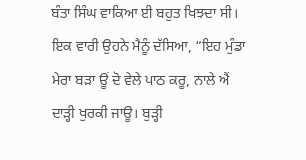ਬੰਤਾ ਸਿੰਘ ਵਾਕਿਆ ਈ ਬਹੁਤ ਖਿਝਦਾ ਸੀ। ਇਕ ਵਾਰੀ ਉਹਨੇ ਮੈਨੂੰ ਦੱਸਿਆ, “ਇਹ ਮੁੰਡਾ ਮੇਰਾ ਬੜਾ ਊਂ ਦੋ ਵੇਲੇ ਪਾਠ ਕਰੂ, ਨਾਲੇ ਐਂ ਦਾੜ੍ਹੀ ਖੁਰਕੀ ਜਾਊ। ਬੁੜ੍ਹੀ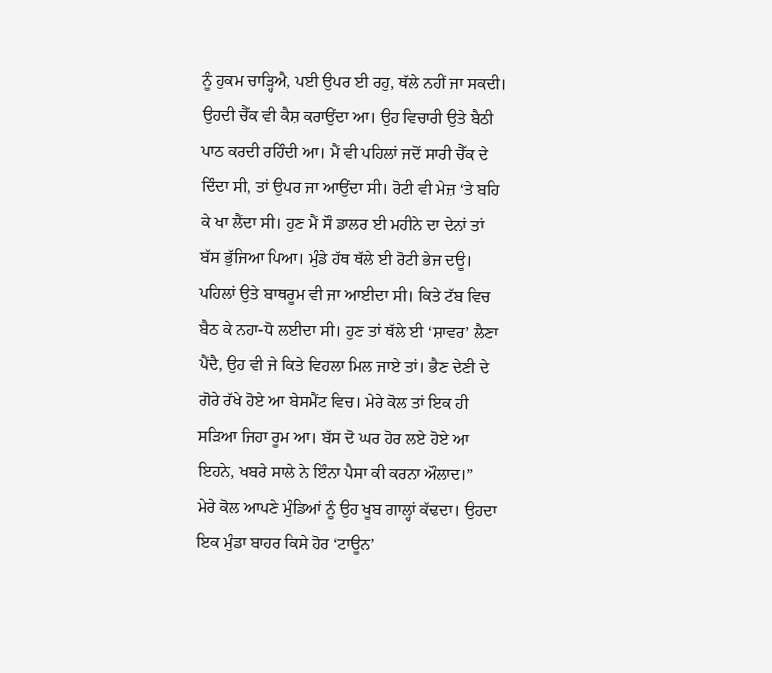ਨੂੰ ਹੁਕਮ ਚਾੜ੍ਹਿਐ, ਪਈ ਉਪਰ ਈ ਰਹੁ, ਥੱਲੇ ਨਹੀਂ ਜਾ ਸਕਦੀ। ਉਹਦੀ ਚੈੱਕ ਵੀ ਕੈਸ਼ ਕਰਾਉਂਦਾ ਆ। ਉਹ ਵਿਚਾਰੀ ਉਤੇ ਬੈਠੀ ਪਾਠ ਕਰਦੀ ਰਹਿੰਦੀ ਆ। ਮੈਂ ਵੀ ਪਹਿਲਾਂ ਜਦੋਂ ਸਾਰੀ ਚੈੱਕ ਦੇ ਦਿੰਦਾ ਸੀ, ਤਾਂ ਉਪਰ ਜਾ ਆਉਂਦਾ ਸੀ। ਰੋਟੀ ਵੀ ਮੇਜ਼ ‘ਤੇ ਬਹਿ ਕੇ ਖਾ ਲੈਂਦਾ ਸੀ। ਹੁਣ ਮੈਂ ਸੌ ਡਾਲਰ ਈ ਮਹੀਨੇ ਦਾ ਦੇਨਾਂ ਤਾਂ ਬੱਸ ਭੁੱਜਿਆ ਪਿਆ। ਮੁੰਡੇ ਹੱਥ ਥੱਲੇ ਈ ਰੋਟੀ ਭੇਜ ਦਊ। ਪਹਿਲਾਂ ਉਤੇ ਬਾਥਰੂਮ ਵੀ ਜਾ ਆਈਦਾ ਸੀ। ਕਿਤੇ ਟੱਬ ਵਿਚ ਬੈਠ ਕੇ ਨਹਾ-ਧੋ ਲਈਦਾ ਸੀ। ਹੁਣ ਤਾਂ ਥੱਲੇ ਈ ‘ਸ਼ਾਵਰ’ ਲੈਣਾ ਪੈਂਦੈ, ਉਹ ਵੀ ਜੇ ਕਿਤੇ ਵਿਹਲਾ ਮਿਲ ਜਾਏ ਤਾਂ। ਭੈਣ ਦੇਣੀ ਦੇ ਗੋਰੇ ਰੱਖੇ ਹੋਏ ਆ ਬੇਸਮੈਂਟ ਵਿਚ। ਮੇਰੇ ਕੋਲ ਤਾਂ ਇਕ ਹੀ ਸੜਿਆ ਜਿਹਾ ਰੂਮ ਆ। ਬੱਸ ਦੋ ਘਰ ਹੋਰ ਲਏ ਹੋਏ ਆ ਇਹਨੇ, ਖਬਰੇ ਸਾਲੇ ਨੇ ਇੰਨਾ ਪੈਸਾ ਕੀ ਕਰਨਾ ਔਲਾਦ।”
ਮੇਰੇ ਕੋਲ ਆਪਣੇ ਮੁੰਡਿਆਂ ਨੂੰ ਉਹ ਖੂਬ ਗਾਲ੍ਹਾਂ ਕੱਢਦਾ। ਉਹਦਾ ਇਕ ਮੁੰਡਾ ਬਾਹਰ ਕਿਸੇ ਹੋਰ ‘ਟਾਊਨ’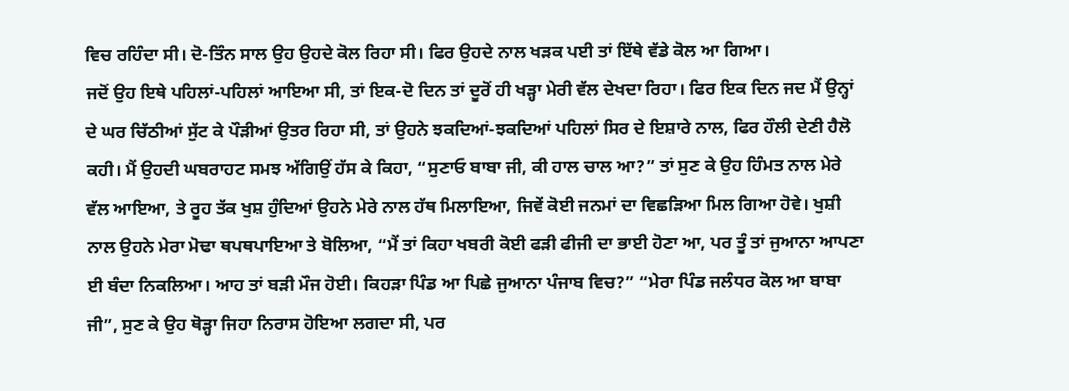ਵਿਚ ਰਹਿੰਦਾ ਸੀ। ਦੋ-ਤਿੰਨ ਸਾਲ ਉਹ ਉਹਦੇ ਕੋਲ ਰਿਹਾ ਸੀ। ਫਿਰ ਉਹਦੇ ਨਾਲ ਖੜਕ ਪਈ ਤਾਂ ਇੱਥੇ ਵੱਡੇ ਕੋਲ ਆ ਗਿਆ।
ਜਦੋਂ ਉਹ ਇਥੇ ਪਹਿਲਾਂ-ਪਹਿਲਾਂ ਆਇਆ ਸੀ, ਤਾਂ ਇਕ-ਦੋ ਦਿਨ ਤਾਂ ਦੂਰੋਂ ਹੀ ਖੜ੍ਹਾ ਮੇਰੀ ਵੱਲ ਦੇਖਦਾ ਰਿਹਾ। ਫਿਰ ਇਕ ਦਿਨ ਜਦ ਮੈਂ ਉਨ੍ਹਾਂ ਦੇ ਘਰ ਚਿੱਠੀਆਂ ਸੁੱਟ ਕੇ ਪੌੜੀਆਂ ਉਤਰ ਰਿਹਾ ਸੀ, ਤਾਂ ਉਹਨੇ ਝਕਦਿਆਂ-ਝਕਦਿਆਂ ਪਹਿਲਾਂ ਸਿਰ ਦੇ ਇਸ਼ਾਰੇ ਨਾਲ, ਫਿਰ ਹੌਲੀ ਦੇਣੀ ਹੈਲੋ ਕਹੀ। ਮੈਂ ਉਹਦੀ ਘਬਰਾਹਟ ਸਮਝ ਅੱਗਿਉਂ ਹੱਸ ਕੇ ਕਿਹਾ, “ਸੁਣਾਓ ਬਾਬਾ ਜੀ, ਕੀ ਹਾਲ ਚਾਲ ਆ?” ਤਾਂ ਸੁਣ ਕੇ ਉਹ ਹਿੰਮਤ ਨਾਲ ਮੇਰੇ ਵੱਲ ਆਇਆ, ਤੇ ਰੂਹ ਤੱਕ ਖੁਸ਼ ਹੁੰਦਿਆਂ ਉਹਨੇ ਮੇਰੇ ਨਾਲ ਹੱਥ ਮਿਲਾਇਆ, ਜਿਵੇਂ ਕੋਈ ਜਨਮਾਂ ਦਾ ਵਿਛੜਿਆ ਮਿਲ ਗਿਆ ਹੋਵੇ। ਖੁਸ਼ੀ ਨਾਲ ਉਹਨੇ ਮੇਰਾ ਮੋਢਾ ਥਪਥਪਾਇਆ ਤੇ ਬੋਲਿਆ, “ਮੈਂ ਤਾਂ ਕਿਹਾ ਖਬਰੀ ਕੋਈ ਫੜੀ ਫੀਜੀ ਦਾ ਭਾਈ ਹੋਣਾ ਆ, ਪਰ ਤੂੰ ਤਾਂ ਜੁਆਨਾ ਆਪਣਾ ਈ ਬੰਦਾ ਨਿਕਲਿਆ। ਆਹ ਤਾਂ ਬੜੀ ਮੌਜ ਹੋਈ। ਕਿਹੜਾ ਪਿੰਡ ਆ ਪਿਛੇ ਜੁਆਨਾ ਪੰਜਾਬ ਵਿਚ?” “ਮੇਰਾ ਪਿੰਡ ਜਲੰਧਰ ਕੋਲ ਆ ਬਾਬਾ ਜੀ”, ਸੁਣ ਕੇ ਉਹ ਥੋੜ੍ਹਾ ਜਿਹਾ ਨਿਰਾਸ ਹੋਇਆ ਲਗਦਾ ਸੀ, ਪਰ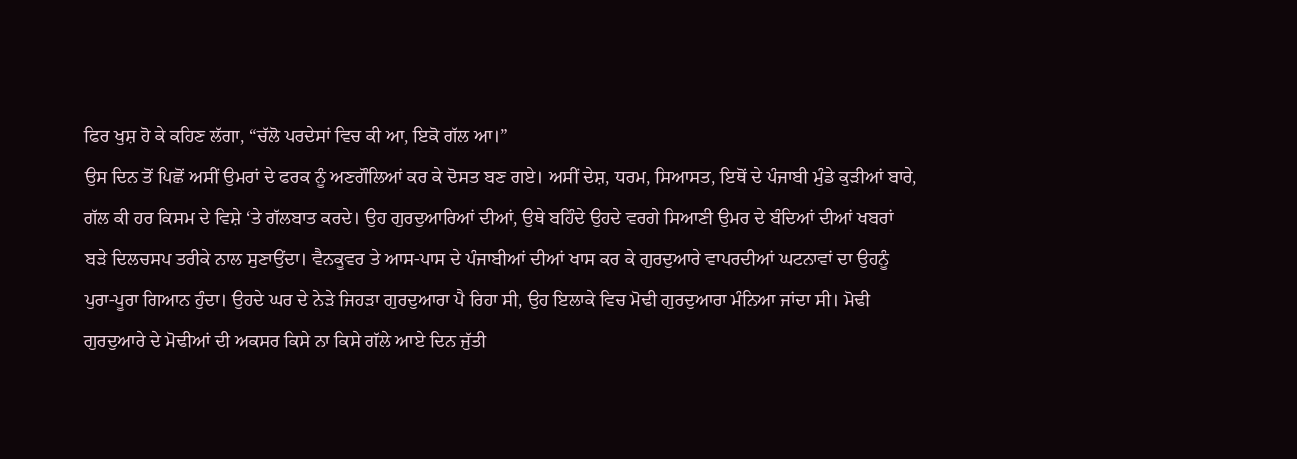ਫਿਰ ਖੁਸ਼ ਹੋ ਕੇ ਕਹਿਣ ਲੱਗਾ, “ਚੱਲੋ ਪਰਦੇਸਾਂ ਵਿਚ ਕੀ ਆ, ਇਕੋ ਗੱਲ ਆ।”
ਉਸ ਦਿਨ ਤੋਂ ਪਿਛੋਂ ਅਸੀਂ ਉਮਰਾਂ ਦੇ ਫਰਕ ਨੂੰ ਅਣਗੌਲਿਆਂ ਕਰ ਕੇ ਦੋਸਤ ਬਣ ਗਏ। ਅਸੀਂ ਦੇਸ਼, ਧਰਮ, ਸਿਆਸਤ, ਇਥੋਂ ਦੇ ਪੰਜਾਬੀ ਮੁੰਡੇ ਕੁੜੀਆਂ ਬਾਰੇ, ਗੱਲ ਕੀ ਹਰ ਕਿਸਮ ਦੇ ਵਿਸ਼ੇ ‘ਤੇ ਗੱਲਬਾਤ ਕਰਦੇ। ਉਹ ਗੁਰਦੁਆਰਿਆਂ ਦੀਆਂ, ਉਥੇ ਬਹਿੰਦੇ ਉਹਦੇ ਵਰਗੇ ਸਿਆਣੀ ਉਮਰ ਦੇ ਬੰਦਿਆਂ ਦੀਆਂ ਖਬਰਾਂ ਬੜੇ ਦਿਲਚਸਪ ਤਰੀਕੇ ਨਾਲ ਸੁਣਾਉਂਦਾ। ਵੈਨਕੂਵਰ ਤੇ ਆਸ-ਪਾਸ ਦੇ ਪੰਜਾਬੀਆਂ ਦੀਆਂ ਖਾਸ ਕਰ ਕੇ ਗੁਰਦੁਆਰੇ ਵਾਪਰਦੀਆਂ ਘਟਨਾਵਾਂ ਦਾ ਉਹਨੂੰ ਪੁਰਾ-ਪੂਰਾ ਗਿਆਨ ਹੁੰਦਾ। ਉਹਦੇ ਘਰ ਦੇ ਨੇੜੇ ਜਿਹੜਾ ਗੁਰਦੁਆਰਾ ਪੈ ਰਿਹਾ ਸੀ, ਉਹ ਇਲਾਕੇ ਵਿਚ ਮੋਢੀ ਗੁਰਦੁਆਰਾ ਮੰਨਿਆ ਜਾਂਦਾ ਸੀ। ਮੋਢੀ ਗੁਰਦੁਆਰੇ ਦੇ ਮੋਢੀਆਂ ਦੀ ਅਕਸਰ ਕਿਸੇ ਨਾ ਕਿਸੇ ਗੱਲੇ ਆਏ ਦਿਨ ਜੁੱਤੀ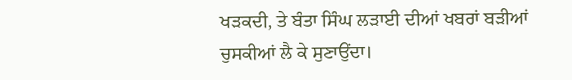ਖੜਕਦੀ, ਤੇ ਬੰਤਾ ਸਿੰਘ ਲੜਾਈ ਦੀਆਂ ਖਬਰਾਂ ਬੜੀਆਂ ਚੁਸਕੀਆਂ ਲੈ ਕੇ ਸੁਣਾਉਂਦਾ।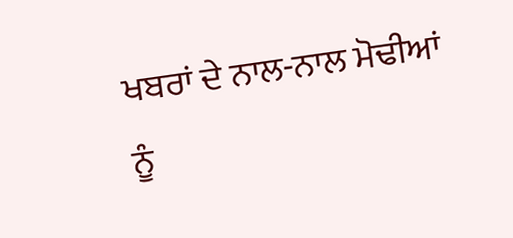ਖਬਰਾਂ ਦੇ ਨਾਲ-ਨਾਲ ਮੋਢੀਆਂ ਨੂੰ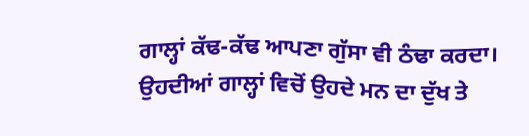ਗਾਲ੍ਹਾਂ ਕੱਢ-ਕੱਢ ਆਪਣਾ ਗੁੱਸਾ ਵੀ ਠੰਢਾ ਕਰਦਾ। ਉਹਦੀਆਂ ਗਾਲ੍ਹਾਂ ਵਿਚੋਂ ਉਹਦੇ ਮਨ ਦਾ ਦੁੱਖ ਤੇ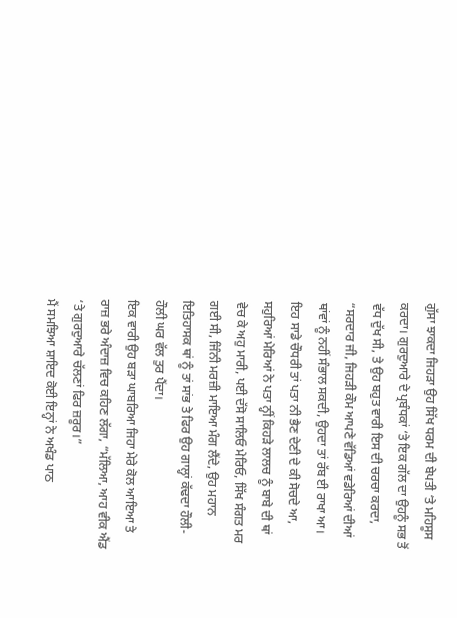ਗੁੱਸਾ ਝਾਕਦਾ ਜਿਹੜਾ ਉਹ ਸਿੱਖ ਧਰਮ ਦੀ ਬੇਪਤੀ ‘ਤੇ ਮਹਿਸੂਸ ਕਰਦਾ। ਗੁਰਦੁਆਰੇ ਦੇ ਪ੍ਰਬੰਧਕਾਂ ‘ਤੇ ਇਕ ਗੱਲ ਦਾ ਉਹਨੂੰ ਸਭ ਤੋਂ ਵੱਧ ਦੁੱਖ ਸੀ, ਤੇ ਉਹ ਬਹੁਤ ਵਾਰੀ ਇਸ ਦੀ ਚਰਚਾ ਕਰਦਾ, “ਸਰਦਾਰ ਜੀ, ਜਿਹੜੀ ਕੌਮ ਆਪਣੇ ਵੱਡਿਆਂ ਵਡੇਰਿਆਂ ਦੀਆਂ ਥਾਂਵਾਂ ਨੂੰ ਨਹੀਂ ਸੰਭਾਲ ਸਕਦੀ, ਉਹਦਾ ਤਾਂ ਰੱਬ ਈ ਰਾਖਾ ਆ। ਇਹ ਸਾਡੇ ਚੌਧਰੀ ਤਾਂ ਪਤਾ ਨੀ ਭੈਣ ਦੇਣੀ ਦੇ ਕੀ ਸੋਚਦੇ ਆ, ਸਹੁਰਿਆਂ ਮੇਰਿਆਂ ਨੇ ਪਤਾ ਨ੍ਹੀਂ ਕਿਹੜੇ ਲਾਲਚ ਨੂੰ ਬਾਬੇ ਦੀ ਥਾਂ ਵੇਚ ਕੇ ਅਹੁ ਮਾਰੀ, ਪਈ ਦੱਸੋ ਸਾਲਿਓ ਮੇਰਿਓ, ਸਿੱਖ ਸੰਗਤ ਮਰ ਗਈ ਸੀ, ਜਿੰਨੀ ਮਰਜ਼ੀ ਮਾਇਆ ਮੰਗ ਲੈਂਦੇ, ਉਹ ਮਹਾਨ ਇਤਿਹਾਸਕ ਥਾਂ ਨੂੰ ਤਾਂ ਸਾਂਭ ਤੇ ਫਿਰ ਉਹ ਗਾਲ੍ਹਾਂ ਕੱਢਦਾ ਹੌਲੀ-ਹੌਲੀ ਘਰ ਵੱਲ ਤੁਰ ਪੈਂਦਾ।
ਇਕ ਵਾਰੀ ਉਹ ਬੜਾ ਘਾਬਰਿਆ ਜਿਹਾ ਮੇਰੇ ਕੋਲ ਆਇਆ ਤੇ ਰਾਜ਼ ਭਰੇ ਅੰਦਾਜ਼ ਵਿਚ ਕਹਿਣ ਲੱਗਾ, “ਮੱਲਿਆ, ਆਹ ਵੀਕ ਐਂਡ ‘ਤੇ ਗੁਰਦੁਆਰੇ ਚੱਲਣਾਂ ਫਿਰ ਜ਼ਰੂਰ।”
ਮੈਂ ਸਮਝਿਆ ਸ਼ਾਇਦ ਕੋਈ ਇਨ੍ਹਾਂ ਨੇ ਅਖੰਡ ਪਾਠ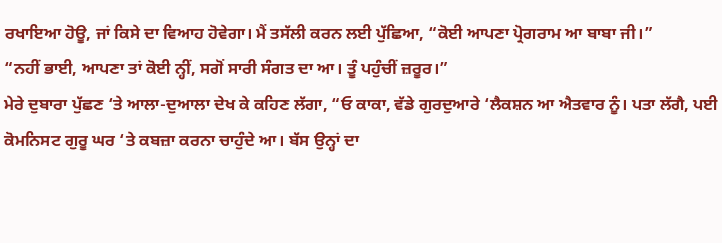ਰਖਾਇਆ ਹੋਊ, ਜਾਂ ਕਿਸੇ ਦਾ ਵਿਆਹ ਹੋਵੇਗਾ। ਮੈਂ ਤਸੱਲੀ ਕਰਨ ਲਈ ਪੁੱਛਿਆ, “ਕੋਈ ਆਪਣਾ ਪ੍ਰੋਗਰਾਮ ਆ ਬਾਬਾ ਜੀ।”
“ਨਹੀਂ ਭਾਈ, ਆਪਣਾ ਤਾਂ ਕੋਈ ਨ੍ਹੀਂ, ਸਗੋਂ ਸਾਰੀ ਸੰਗਤ ਦਾ ਆ। ਤੂੰ ਪਹੁੰਚੀਂ ਜ਼ਰੂਰ।”
ਮੇਰੇ ਦੁਬਾਰਾ ਪੁੱਛਣ ‘ਤੇ ਆਲਾ-ਦੁਆਲਾ ਦੇਖ ਕੇ ਕਹਿਣ ਲੱਗਾ, “ਓ ਕਾਕਾ, ਵੱਡੇ ਗੁਰਦੁਆਰੇ ‘ਲੈਕਸ਼ਨ ਆ ਐਤਵਾਰ ਨੂੰ। ਪਤਾ ਲੱਗੈ, ਪਈ ਕੋਮਨਿਸਟ ਗੁਰੂ ਘਰ ‘ਤੇ ਕਬਜ਼ਾ ਕਰਨਾ ਚਾਹੁੰਦੇ ਆ। ਬੱਸ ਉਨ੍ਹਾਂ ਦਾ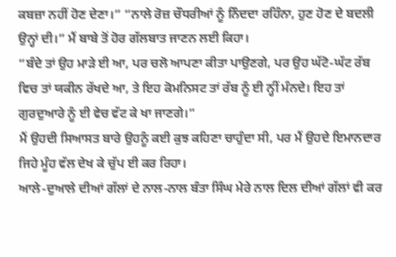ਕਬਜ਼ਾ ਨਹੀਂ ਹੋਣ ਦੇਣਾ।” “ਨਾਲੇ ਰੋਜ਼ ਚੌਧਰੀਆਂ ਨੂੰ ਨਿੰਦਦਾ ਰਹਿੰਨਾ, ਹੁਣ ਹੋਣ ਦੇ ਬਦਲੀ ਉਨ੍ਹਾਂ ਦੀ।” ਮੈਂ ਬਾਬੇ ਤੋਂ ਹੋਰ ਗੱਲਬਾਤ ਜਾਣਨ ਲਈ ਕਿਹਾ।
“ਬੰਦੇ ਤਾਂ ਉਹ ਮਾੜੇ ਈ ਆ, ਪਰ ਚਲੋ ਆਪਣਾ ਕੀਤਾ ਪਾਉਣਗੇ, ਪਰ ਉਹ ਘੱਟੋ-ਘੱਟ ਰੱਬ ਵਿਚ ਤਾਂ ਯਕੀਨ ਰੱਖਦੇ ਆ, ਤੇ ਇਹ ਕੋਮਨਿਸਟ ਤਾਂ ਰੱਬ ਨੂੰ ਈ ਨ੍ਹੀਂ ਮੰਨਦੇ। ਇਹ ਤਾਂ ਗੁਰਦੁਆਰੇ ਨੂੰ ਈ ਵੇਚ ਵੱਟ ਕੇ ਖਾ ਜਾਣਗੇ।”
ਮੈਂ ਉਹਦੀ ਸਿਆਸਤ ਬਾਰੇ ਉਹਨੂੰ ਕਈ ਕੁਝ ਕਹਿਣਾ ਚਾਹੁੰਦਾ ਸੀ, ਪਰ ਮੈਂ ਉਹਦੇ ਇਮਾਨਦਾਰ ਜਿਹੇ ਮੂੰਹ ਵੱਲ ਦੇਖ ਕੇ ਚੁੱਪ ਈ ਕਰ ਰਿਹਾ।
ਆਲੇ-ਦੁਆਲੇ ਦੀਆਂ ਗੱਲਾਂ ਦੇ ਨਾਲ-ਨਾਲ ਬੰਤਾ ਸਿੰਘ ਮੇਰੇ ਨਾਲ ਦਿਲ ਦੀਆਂ ਗੱਲਾਂ ਵੀ ਕਰ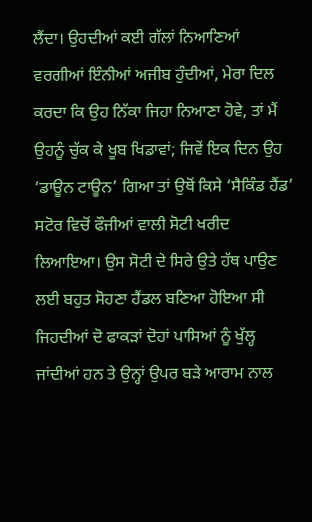ਲੈਂਦਾ। ਉਹਦੀਆਂ ਕਈ ਗੱਲਾਂ ਨਿਆਣਿਆਂ ਵਰਗੀਆਂ ਇੰਨੀਆਂ ਅਜੀਬ ਹੁੰਦੀਆਂ, ਮੇਰਾ ਦਿਲ ਕਰਦਾ ਕਿ ਉਹ ਨਿੱਕਾ ਜਿਹਾ ਨਿਆਣਾ ਹੋਵੇ, ਤਾਂ ਮੈਂ ਉਹਨੂੰ ਚੁੱਕ ਕੇ ਖੂਬ ਖਿਡਾਵਾਂ; ਜਿਵੇਂ ਇਕ ਦਿਨ ਉਹ ‘ਡਾਊਨ ਟਾਊਨ’ ਗਿਆ ਤਾਂ ਉਥੋਂ ਕਿਸੇ ‘ਸੈਕਿੰਡ ਹੈਂਡ’ ਸਟੋਰ ਵਿਚੋਂ ਫੌਜੀਆਂ ਵਾਲੀ ਸੋਟੀ ਖਰੀਦ ਲਿਆਇਆ। ਉਸ ਸੋਟੀ ਦੇ ਸਿਰੇ ਉਤੇ ਹੱਥ ਪਾਉਣ ਲਈ ਬਹੁਤ ਸੋਹਣਾ ਹੈਂਡਲ ਬਣਿਆ ਹੋਇਆ ਸੀ ਜਿਹਦੀਆਂ ਦੋ ਫਾਕੜਾਂ ਦੋਹਾਂ ਪਾਸਿਆਂ ਨੂੰ ਖੁੱਲ੍ਹ ਜਾਂਦੀਆਂ ਹਨ ਤੇ ਉਨ੍ਹਾਂ ਉਪਰ ਬੜੇ ਆਰਾਮ ਨਾਲ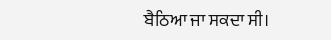ਬੈਠਿਆ ਜਾ ਸਕਦਾ ਸੀ।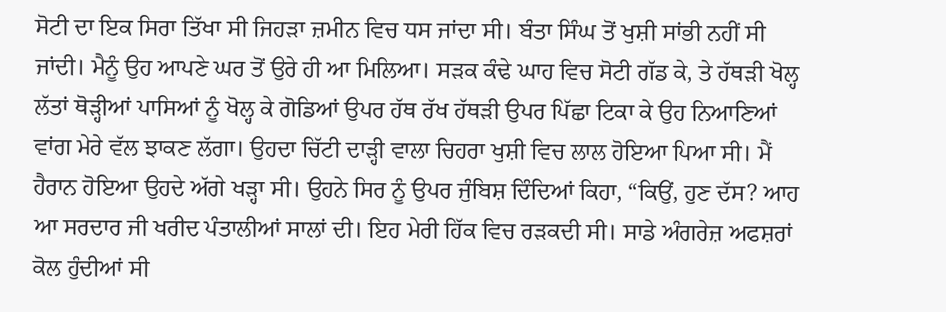ਸੋਟੀ ਦਾ ਇਕ ਸਿਰਾ ਤਿੱਖਾ ਸੀ ਜਿਹੜਾ ਜ਼ਮੀਨ ਵਿਚ ਧਸ ਜਾਂਦਾ ਸੀ। ਬੰਤਾ ਸਿੰਘ ਤੋਂ ਖੁਸ਼ੀ ਸਾਂਭੀ ਨਹੀਂ ਸੀ ਜਾਂਦੀ। ਮੈਨੂੰ ਉਹ ਆਪਣੇ ਘਰ ਤੋਂ ਉਰੇ ਹੀ ਆ ਮਿਲਿਆ। ਸੜਕ ਕੰਢੇ ਘਾਹ ਵਿਚ ਸੋਟੀ ਗੱਡ ਕੇ, ਤੇ ਹੱਥੜੀ ਖੋਲ੍ਹ ਲੱਤਾਂ ਥੋੜ੍ਹੀਆਂ ਪਾਸਿਆਂ ਨੂੰ ਖੋਲ੍ਹ ਕੇ ਗੋਡਿਆਂ ਉਪਰ ਹੱਥ ਰੱਖ ਹੱਥੜੀ ਉਪਰ ਪਿੱਛਾ ਟਿਕਾ ਕੇ ਉਹ ਨਿਆਣਿਆਂ ਵਾਂਗ ਮੇਰੇ ਵੱਲ ਝਾਕਣ ਲੱਗਾ। ਉਹਦਾ ਚਿੱਟੀ ਦਾੜ੍ਹੀ ਵਾਲਾ ਚਿਹਰਾ ਖੁਸ਼ੀ ਵਿਚ ਲਾਲ ਹੋਇਆ ਪਿਆ ਸੀ। ਮੈਂ ਹੈਰਾਨ ਹੋਇਆ ਉਹਦੇ ਅੱਗੇ ਖੜ੍ਹਾ ਸੀ। ਉਹਨੇ ਸਿਰ ਨੂੰ ਉਪਰ ਜੁੰਬਿਸ਼ ਦਿੰਦਿਆਂ ਕਿਹਾ, “ਕਿਉਂ, ਹੁਣ ਦੱਸ? ਆਹ ਆ ਸਰਦਾਰ ਜੀ ਖਰੀਦ ਪੰਤਾਲੀਆਂ ਸਾਲਾਂ ਦੀ। ਇਹ ਮੇਰੀ ਹਿੱਕ ਵਿਚ ਰੜਕਦੀ ਸੀ। ਸਾਡੇ ਅੰਗਰੇਜ਼ ਅਫਸ਼ਰਾਂ ਕੋਲ ਹੁੰਦੀਆਂ ਸੀ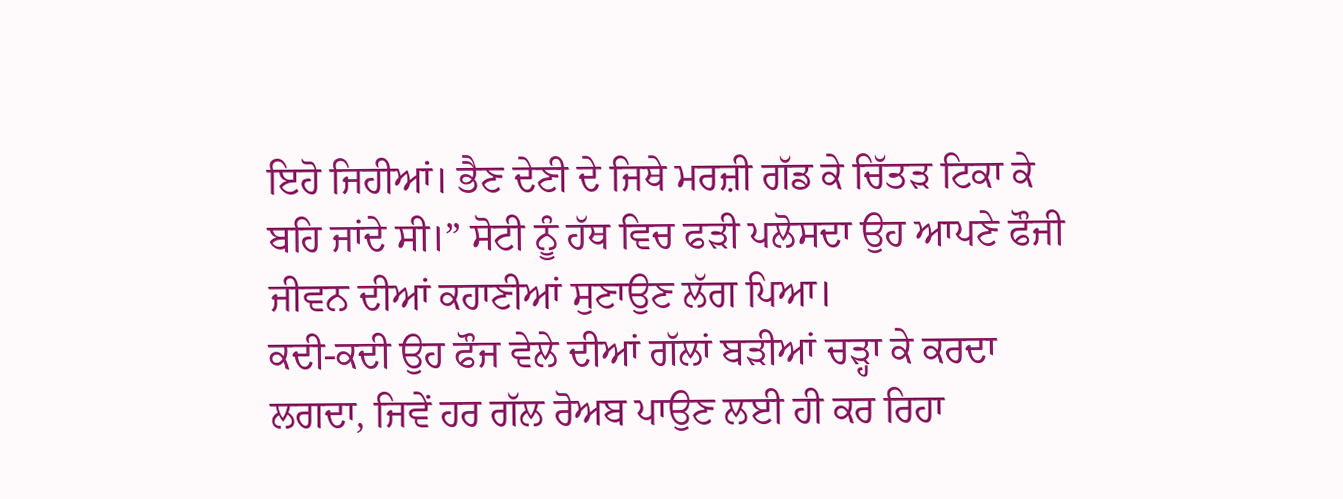ਇਹੋ ਜਿਹੀਆਂ। ਭੈਣ ਦੇਣੀ ਦੇ ਜਿਥੇ ਮਰਜ਼ੀ ਗੱਡ ਕੇ ਚਿੱਤੜ ਟਿਕਾ ਕੇ ਬਹਿ ਜਾਂਦੇ ਸੀ।” ਸੋਟੀ ਨੂੰ ਹੱਥ ਵਿਚ ਫੜੀ ਪਲੋਸਦਾ ਉਹ ਆਪਣੇ ਫੌਜੀ ਜੀਵਨ ਦੀਆਂ ਕਹਾਣੀਆਂ ਸੁਣਾਉਣ ਲੱਗ ਪਿਆ।
ਕਦੀ-ਕਦੀ ਉਹ ਫੌਜ ਵੇਲੇ ਦੀਆਂ ਗੱਲਾਂ ਬੜੀਆਂ ਚੜ੍ਹਾ ਕੇ ਕਰਦਾ ਲਗਦਾ, ਜਿਵੇਂ ਹਰ ਗੱਲ ਰੋਅਬ ਪਾਉਣ ਲਈ ਹੀ ਕਰ ਰਿਹਾ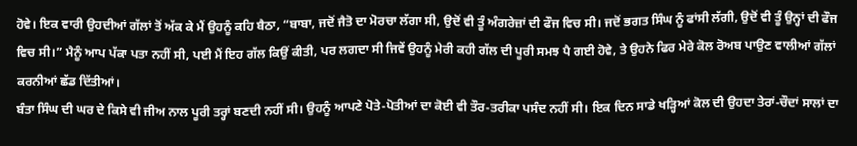ਹੋਵੇ। ਇਕ ਵਾਰੀ ਉਹਦੀਆਂ ਗੱਲਾਂ ਤੋਂ ਅੱਕ ਕੇ ਮੈਂ ਉਹਨੂੰ ਕਹਿ ਬੈਠਾ, “ਬਾਬਾ, ਜਦੋਂ ਜੈਤੋ ਦਾ ਮੋਰਚਾ ਲੱਗਾ ਸੀ, ਉਦੋਂ ਵੀ ਤੂੰ ਅੰਗਰੇਜ਼ਾਂ ਦੀ ਫੌਜ ਵਿਚ ਸੀ। ਜਦੋਂ ਭਗਤ ਸਿੰਘ ਨੂੰ ਫਾਂਸੀ ਲੱਗੀ, ਉਦੋਂ ਵੀ ਤੂੰ ਉਨ੍ਹਾਂ ਦੀ ਫੌਜ ਵਿਚ ਸੀ।” ਮੈਨੂੰ ਆਪ ਪੱਕਾ ਪਤਾ ਨਹੀਂ ਸੀ, ਪਈ ਮੈਂ ਇਹ ਗੱਲ ਕਿਉਂ ਕੀਤੀ, ਪਰ ਲਗਦਾ ਸੀ ਜਿਵੇਂ ਉਹਨੂੰ ਮੇਰੀ ਕਹੀ ਗੱਲ ਦੀ ਪੂਰੀ ਸਮਝ ਪੈ ਗਈ ਹੋਵੇ, ਤੇ ਉਹਨੇ ਫਿਰ ਮੇਰੇ ਕੋਲ ਰੋਅਬ ਪਾਉਣ ਵਾਲੀਆਂ ਗੱਲਾਂ ਕਰਨੀਆਂ ਛੱਡ ਦਿੱਤੀਆਂ।
ਬੰਤਾ ਸਿੰਘ ਦੀ ਘਰ ਦੇ ਕਿਸੇ ਵੀ ਜੀਅ ਨਾਲ ਪੂਰੀ ਤਰ੍ਹਾਂ ਬਣਦੀ ਨਹੀਂ ਸੀ। ਉਹਨੂੰ ਆਪਣੇ ਪੋਤੇ-ਪੋਤੀਆਂ ਦਾ ਕੋਈ ਵੀ ਤੌਰ-ਤਰੀਕਾ ਪਸੰਦ ਨਹੀਂ ਸੀ। ਇਕ ਦਿਨ ਸਾਡੇ ਖੜ੍ਹਿਆਂ ਕੋਲ ਦੀ ਉਹਦਾ ਤੇਰਾਂ-ਚੌਦਾਂ ਸਾਲਾਂ ਦਾ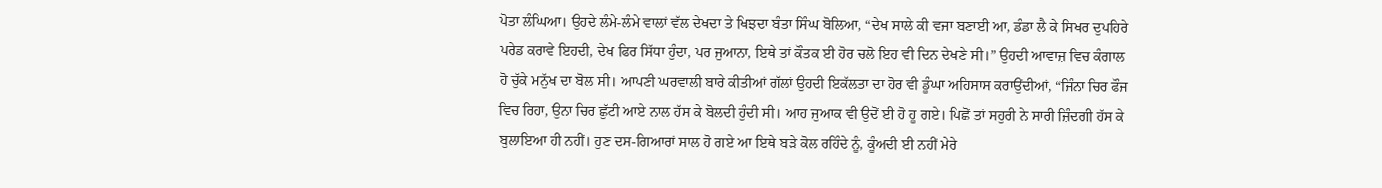ਪੋਤਾ ਲੰਘਿਆ। ਉਹਦੇ ਲੰਮੇ-ਲੰਮੇ ਵਾਲਾਂ ਵੱਲ ਦੇਖਦਾ ਤੇ ਖਿਝਦਾ ਬੰਤਾ ਸਿੰਘ ਬੋਲਿਆ, “ਦੇਖ ਸਾਲੇ ਕੀ ਵਜਾ ਬਣਾਈ ਆ, ਡੰਡਾ ਲੈ ਕੇ ਸਿਖਰ ਦੁਪਹਿਰੇ ਪਰੇਡ ਕਰਾਵੇ ਇਹਦੀ, ਦੇਖ ਫਿਰ ਸਿੱਧਾ ਹੁੰਦਾ, ਪਰ ਜੁਆਨਾ, ਇਥੇ ਤਾਂ ਕੌਤਕ ਈ ਹੋਰ ਚਲੋ ਇਹ ਵੀ ਦਿਨ ਦੇਖਣੇ ਸੀ।” ਉਹਦੀ ਆਵਾਜ਼ ਵਿਚ ਕੰਗਾਲ ਹੋ ਚੁੱਕੇ ਮਨੁੱਖ ਦਾ ਬੋਲ ਸੀ। ਆਪਣੀ ਘਰਵਾਲੀ ਬਾਰੇ ਕੀਤੀਆਂ ਗੱਲਾਂ ਉਹਦੀ ਇਕੱਲਤਾ ਦਾ ਹੋਰ ਵੀ ਡੂੰਘਾ ਅਹਿਸਾਸ ਕਰਾਉਂਦੀਆਂ, “ਜਿੰਨਾ ਚਿਰ ਫੌਜ ਵਿਚ ਰਿਹਾ, ਉਨਾ ਚਿਰ ਛੁੱਟੀ ਆਏ ਨਾਲ ਹੱਸ ਕੇ ਬੋਲਦੀ ਹੁੰਦੀ ਸੀ। ਆਹ ਜੁਆਕ ਵੀ ਉਦੋਂ ਈ ਹੋ ਹੂ ਗਏ। ਪਿਛੋਂ ਤਾਂ ਸਹੁਰੀ ਨੇ ਸਾਰੀ ਜ਼ਿੰਦਗੀ ਹੱਸ ਕੇ ਬੁਲਾਇਆ ਹੀ ਨਹੀਂ। ਹੁਣ ਦਸ-ਗਿਆਰਾਂ ਸਾਲ ਹੋ ਗਏ ਆ ਇਥੇ ਬੜੇ ਕੋਲ ਰਹਿੰਦੇ ਨੂੰ, ਕੂੰਅਦੀ ਈ ਨਹੀਂ ਮੇਰੇ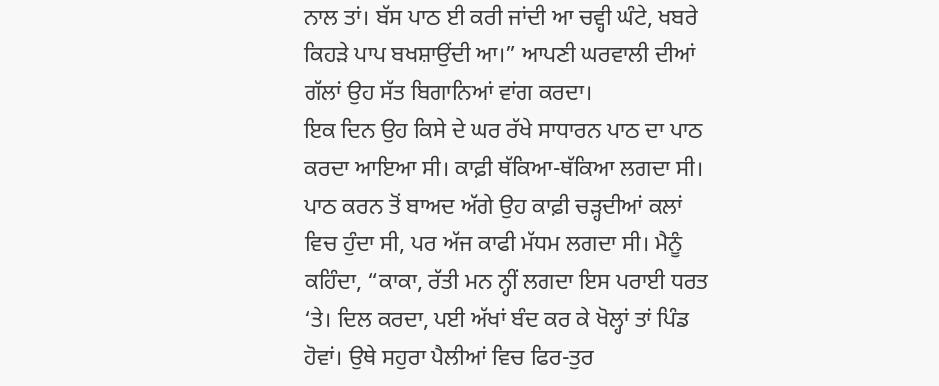ਨਾਲ ਤਾਂ। ਬੱਸ ਪਾਠ ਈ ਕਰੀ ਜਾਂਦੀ ਆ ਚਵ੍ਹੀ ਘੰਟੇ, ਖਬਰੇ ਕਿਹੜੇ ਪਾਪ ਬਖਸ਼ਾਉਂਦੀ ਆ।” ਆਪਣੀ ਘਰਵਾਲੀ ਦੀਆਂ ਗੱਲਾਂ ਉਹ ਸੱਤ ਬਿਗਾਨਿਆਂ ਵਾਂਗ ਕਰਦਾ।
ਇਕ ਦਿਨ ਉਹ ਕਿਸੇ ਦੇ ਘਰ ਰੱਖੇ ਸਾਧਾਰਨ ਪਾਠ ਦਾ ਪਾਠ ਕਰਦਾ ਆਇਆ ਸੀ। ਕਾਫ਼ੀ ਥੱਕਿਆ-ਥੱਕਿਆ ਲਗਦਾ ਸੀ। ਪਾਠ ਕਰਨ ਤੋਂ ਬਾਅਦ ਅੱਗੇ ਉਹ ਕਾਫ਼ੀ ਚੜ੍ਹਦੀਆਂ ਕਲਾਂ ਵਿਚ ਹੁੰਦਾ ਸੀ, ਪਰ ਅੱਜ ਕਾਫੀ ਮੱਧਮ ਲਗਦਾ ਸੀ। ਮੈਨੂੰ ਕਹਿੰਦਾ, “ਕਾਕਾ, ਰੱਤੀ ਮਨ ਨ੍ਹੀਂ ਲਗਦਾ ਇਸ ਪਰਾਈ ਧਰਤ ‘ਤੇ। ਦਿਲ ਕਰਦਾ, ਪਈ ਅੱਖਾਂ ਬੰਦ ਕਰ ਕੇ ਖੋਲ੍ਹਾਂ ਤਾਂ ਪਿੰਡ ਹੋਵਾਂ। ਉਥੇ ਸਹੁਰਾ ਪੈਲੀਆਂ ਵਿਚ ਫਿਰ-ਤੁਰ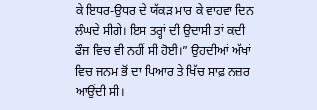ਕੇ ਇਧਰ-ਉਧਰ ਦੇ ਯੱਕੜ ਮਾਰ ਕੇ ਵਾਹਵਾ ਦਿਨ ਲੰਘਦੇ ਸੀਗੇ। ਇਸ ਤਰ੍ਹਾਂ ਦੀ ਉਦਾਸੀ ਤਾਂ ਕਦੀ ਫੌਜ ਵਿਚ ਵੀ ਨਹੀਂ ਸੀ ਹੋਈ।” ਉਹਦੀਆਂ ਅੱਖਾਂ ਵਿਚ ਜਨਮ ਭੋਂ ਦਾ ਪਿਆਰ ਤੇ ਖਿੱਚ ਸਾਫ਼ ਨਜ਼ਰ ਆਉਂਦੀ ਸੀ।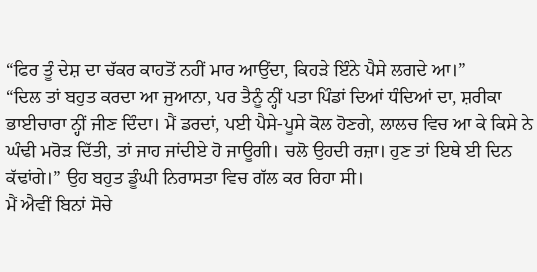“ਫਿਰ ਤੂੰ ਦੇਸ਼ ਦਾ ਚੱਕਰ ਕਾਹਤੋਂ ਨਹੀਂ ਮਾਰ ਆਉਂਦਾ, ਕਿਹੜੇ ਇੰਨੇ ਪੈਸੇ ਲਗਦੇ ਆ।”
“ਦਿਲ ਤਾਂ ਬਹੁਤ ਕਰਦਾ ਆ ਜੁਆਨਾ, ਪਰ ਤੈਨੂੰ ਨ੍ਹੀਂ ਪਤਾ ਪਿੰਡਾਂ ਦਿਆਂ ਧੰਦਿਆਂ ਦਾ, ਸ਼ਰੀਕਾ ਭਾਈਚਾਰਾ ਨ੍ਹੀਂ ਜੀਣ ਦਿੰਦਾ। ਮੈਂ ਡਰਦਾਂ, ਪਈ ਪੈਸੇ-ਪੂਸੇ ਕੋਲ ਹੋਣਗੇ, ਲਾਲਚ ਵਿਚ ਆ ਕੇ ਕਿਸੇ ਨੇ ਘੰਢੀ ਮਰੋੜ ਦਿੱਤੀ, ਤਾਂ ਜਾਹ ਜਾਂਦੀਏ ਹੋ ਜਾਊਗੀ। ਚਲੋ ਉਹਦੀ ਰਜ਼ਾ। ਹੁਣ ਤਾਂ ਇਥੇ ਈ ਦਿਨ ਕੱਢਾਂਗੇ।” ਉਹ ਬਹੁਤ ਡੂੰਘੀ ਨਿਰਾਸਤਾ ਵਿਚ ਗੱਲ ਕਰ ਰਿਹਾ ਸੀ।
ਮੈਂ ਐਵੀਂ ਬਿਨਾਂ ਸੋਚੇ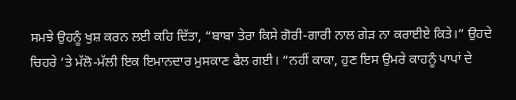ਸਮਝੇ ਉਹਨੂੰ ਖੁਸ਼ ਕਰਨ ਲਈ ਕਹਿ ਦਿੱਤਾ, “ਬਾਬਾ ਤੇਰਾ ਕਿਸੇ ਗੋਰੀ-ਗਾਰੀ ਨਾਲ ਗੇੜ ਨਾ ਕਰਾਈਏ ਕਿਤੇ।” ਉਹਦੇ ਚਿਹਰੇ ‘ਤੇ ਮੱਲੋ-ਮੱਲੀ ਇਕ ਇਮਾਨਦਾਰ ਮੁਸਕਾਣ ਫੈਲ ਗਈ। “ਨਹੀਂ ਕਾਕਾ, ਹੁਣ ਇਸ ਉਮਰੇ ਕਾਹਨੂੰ ਪਾਪਾਂ ਦੇ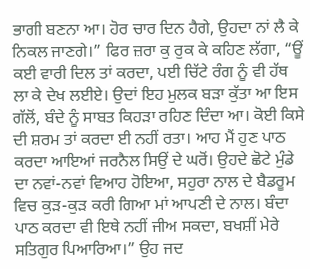ਭਾਗੀ ਬਣਨਾ ਆ। ਹੋਰ ਚਾਰ ਦਿਨ ਹੈਗੇ, ਉਹਦਾ ਨਾਂ ਲੈ ਕੇ ਨਿਕਲ ਜਾਣਗੇ।” ਫਿਰ ਜ਼ਰਾ ਕੁ ਰੁਕ ਕੇ ਕਹਿਣ ਲੱਗਾ, “ਊਂ ਕਈ ਵਾਰੀ ਦਿਲ ਤਾਂ ਕਰਦਾ, ਪਈ ਚਿੱਟੇ ਰੰਗ ਨੂੰ ਵੀ ਹੱਥ ਲਾ ਕੇ ਦੇਖ ਲਈਏ। ਉਦਾਂ ਇਹ ਮੁਲਕ ਬੜਾ ਕੁੱਤਾ ਆ ਇਸ ਗੱਲੋਂ, ਬੰਦੇ ਨੂੰ ਸਾਬਤ ਕਿਹੜਾ ਰਹਿਣ ਦਿੰਦਾ ਆ। ਕੋਈ ਕਿਸੇ ਦੀ ਸ਼ਰਮ ਤਾਂ ਕਰਦਾ ਈ ਨਹੀਂ ਰਤਾ। ਆਹ ਮੈਂ ਹੁਣ ਪਾਠ ਕਰਦਾ ਆਇਆਂ ਜਰਨੈਲ ਸਿਉਂ ਦੇ ਘਰੋਂ। ਉਹਦੇ ਛੋਟੇ ਮੁੰਡੇ ਦਾ ਨਵਾਂ-ਨਵਾਂ ਵਿਆਹ ਹੋਇਆ, ਸਹੁਰਾ ਨਾਲ ਦੇ ਬੈਡਰੂਮ ਵਿਚ ਕੁੜ-ਕੁੜ ਕਰੀ ਗਿਆ ਮਾਂ ਆਪਣੀ ਦੇ ਨਾਲ। ਬੰਦਾ ਪਾਠ ਕਰਦਾ ਵੀ ਇਥੇ ਨਹੀਂ ਜੀਅ ਸਕਦਾ, ਬਖਸ਼ੀਂ ਮੇਰੇ ਸਤਿਗੁਰ ਪਿਆਰਿਆ।” ਉਹ ਜਦ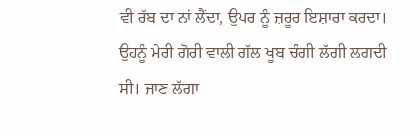ਵੀ ਰੱਬ ਦਾ ਨਾਂ ਲੈਂਦਾ, ਉਪਰ ਨੂੰ ਜ਼ਰੂਰ ਇਸ਼ਾਰਾ ਕਰਦਾ।
ਉਹਨੂੰ ਮੇਰੀ ਗੋਰੀ ਵਾਲੀ ਗੱਲ ਖੂਬ ਚੰਗੀ ਲੱਗੀ ਲਗਦੀ ਸੀ। ਜਾਣ ਲੱਗਾ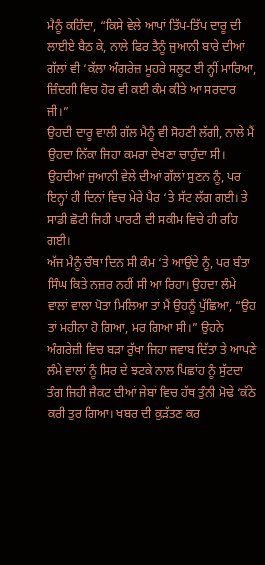ਮੈਨੂੰ ਕਹਿੰਦਾ, “ਕਿਸੇ ਵੇਲੇ ਆਪਾਂ ਤਿੱਪ-ਤਿੱਪ ਦਾਰੂ ਦੀ ਲਾਈਏ ਬੈਠ ਕੇ, ਨਾਲੇ ਫਿਰ ਤੈਨੂੰ ਜੁਆਨੀ ਬਾਰੇ ਦੀਆਂ ਗੱਲਾਂ ਵੀ ‘ਕੱਲਾ ਅੰਗਰੇਜ਼ ਮੂਹਰੇ ਸਲੂਟ ਈ ਨ੍ਹੀਂ ਮਾਰਿਆ, ਜ਼ਿੰਦਗੀ ਵਿਚ ਹੋਰ ਵੀ ਕਈ ਕੰਮ ਕੀਤੇ ਆ ਸਰਦਾਰ ਜੀ।”
ਉਹਦੀ ਦਾਰੂ ਵਾਲੀ ਗੱਲ ਮੈਨੂੰ ਵੀ ਸੋਹਣੀ ਲੱਗੀ, ਨਾਲੇ ਮੈਂ ਉਹਦਾ ਨਿੱਕਾ ਜਿਹਾ ਕਮਰਾ ਦੇਖਣਾ ਚਾਹੁੰਦਾ ਸੀ। ਉਹਦੀਆਂ ਜੁਆਨੀ ਵੇਲੇ ਦੀਆਂ ਗੱਲਾਂ ਸੁਣਨ ਨੂੰ, ਪਰ ਇਨ੍ਹਾਂ ਹੀ ਦਿਨਾਂ ਵਿਚ ਮੇਰੇ ਪੈਰ ‘ਤੇ ਸੱਟ ਲੱਗ ਗਈ। ਤੇ ਸਾਡੀ ਛੋਟੀ ਜਿਹੀ ਪਾਰਟੀ ਦੀ ਸਕੀਮ ਵਿਚੇ ਹੀ ਰਹਿ ਗਈ।
ਅੱਜ ਮੈਨੂੰ ਚੌਥਾ ਦਿਨ ਸੀ ਕੰਮ ‘ਤੇ ਆਉਂਦੇ ਨੂੰ, ਪਰ ਬੰਤਾ ਸਿੰਘ ਕਿਤੇ ਨਜ਼ਰ ਨਹੀਂ ਸੀ ਆ ਰਿਹਾ। ਉਹਦਾ ਲੰਮੇ ਵਾਲਾਂ ਵਾਲਾ ਪੋਤਾ ਮਿਲਿਆ ਤਾਂ ਮੈਂ ਉਹਨੂੰ ਪੁੱਛਿਆ, “ਉਹ ਤਾਂ ਮਹੀਨਾ ਹੋ ਗਿਆ, ਮਰ ਗਿਆ ਸੀ।” ਉਹਨੇ ਅੰਗਰੇਜ਼ੀ ਵਿਚ ਬੜਾ ਰੁੱਖਾ ਜਿਹਾ ਜਵਾਬ ਦਿੱਤਾ ਤੇ ਆਪਣੇ ਲੰਮੇ ਵਾਲਾਂ ਨੂੰ ਸਿਰ ਦੇ ਝਟਕੇ ਨਾਲ ਪਿਛਾਂਹ ਨੂੰ ਸੁੱਟਦਾ ਤੰਗ ਜਿਹੀ ਜੈਕਟ ਦੀਆਂ ਜੇਬਾਂ ਵਿਚ ਹੱਥ ਤੁੰਨੀ ਮੋਢੇ ‘ਕੱਠੇ ਕਰੀ ਤੁਰ ਗਿਆ। ਖਬਰ ਦੀ ਕੁੜੱਤਣ ਕਰ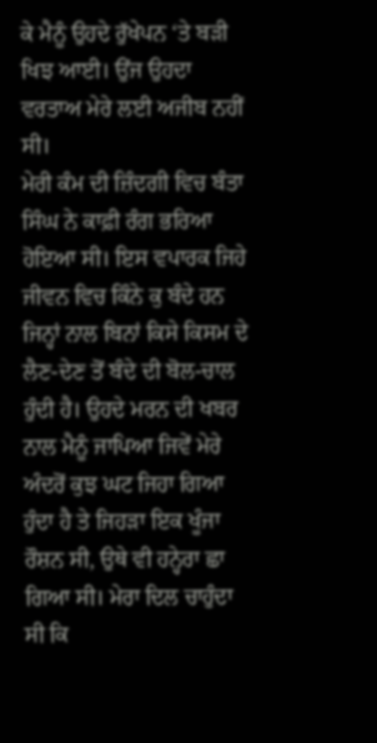ਕੇ ਮੈਨੂੰ ਉਹਦੇ ਰੁੱਖੇਪਨ ‘ਤੇ ਬੜੀ ਖਿਝ ਆਈ। ਉਂਜ ਉਹਦਾ ਵਰਤਾਅ ਮੇਰੇ ਲਈ ਅਜੀਬ ਨਹੀਂ ਸੀ।
ਮੇਰੀ ਕੰਮ ਦੀ ਜ਼ਿੰਦਗੀ ਵਿਚ ਬੰਤਾ ਸਿੰਘ ਨੇ ਕਾਫ਼ੀ ਰੰਗ ਭਰਿਆ ਹੋਇਆ ਸੀ। ਇਸ ਵਪਾਰਕ ਜਿਹੇ ਜੀਵਨ ਵਿਚ ਕਿੰਨੇ ਕੁ ਬੰਦੇ ਹਨ ਜਿਨ੍ਹਾਂ ਨਾਲ ਬਿਨਾਂ ਕਿਸੇ ਕਿਸਮ ਦੇ ਲੈਣ-ਦੇਣ ਤੋਂ ਬੰਦੇ ਦੀ ਬੋਲ-ਚਾਲ ਹੁੰਦੀ ਹੈ। ਉਹਦੇ ਮਰਨ ਦੀ ਖਬਰ ਨਾਲ ਮੈਨੂੰ ਜਾਪਿਆ ਜਿਵੇਂ ਮੇਰੇ ਅੰਦਰੋਂ ਕੁਝ ਘਟ ਜਿਹਾ ਗਿਆ ਹੁੰਦਾ ਹੈ ਤੇ ਜਿਹੜਾ ਇਕ ਖੂੰਜਾ ਰੌਸ਼ਨ ਸੀ, ਉਥੇ ਵੀ ਹਨ੍ਹੇਰਾ ਛਾ ਗਿਆ ਸੀ। ਮੇਰਾ ਦਿਲ ਚਾਹੁੰਦਾ ਸੀ ਕਿ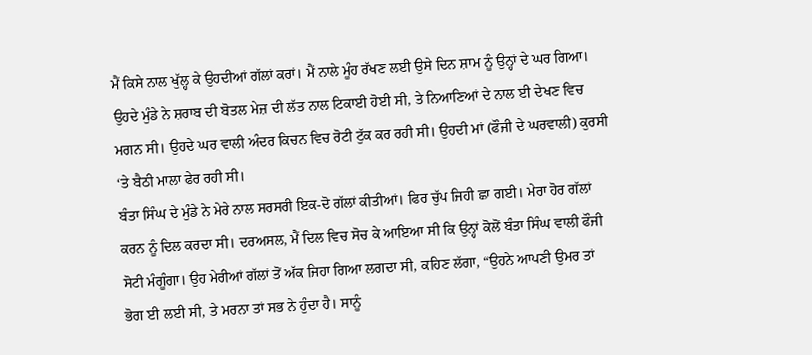ਮੈਂ ਕਿਸੇ ਨਾਲ ਖੁੱਲ੍ਹ ਕੇ ਉਹਦੀਆਂ ਗੱਲਾਂ ਕਰਾਂ। ਮੈਂ ਨਾਲੇ ਮੂੰਹ ਰੱਖਣ ਲਈ ਉਸੇ ਦਿਨ ਸ਼ਾਮ ਨੂੰ ਉਨ੍ਹਾਂ ਦੇ ਘਰ ਗਿਆ। ਉਹਦੇ ਮੁੰਡੇ ਨੇ ਸ਼ਰਾਬ ਦੀ ਬੋਤਲ ਮੇਜ਼ ਦੀ ਲੱਤ ਨਾਲ ਟਿਕਾਈ ਹੋਈ ਸੀ, ਤੇ ਨਿਆਣਿਆਂ ਦੇ ਨਾਲ ਈ ਦੇਖਣ ਵਿਚ ਮਗਨ ਸੀ। ਉਹਦੇ ਘਰ ਵਾਲੀ ਅੰਦਰ ਕਿਚਨ ਵਿਚ ਰੋਟੀ ਟੁੱਕ ਕਰ ਰਹੀ ਸੀ। ਉਹਦੀ ਮਾਂ (ਫੌਜੀ ਦੇ ਘਰਵਾਲੀ) ਕੁਰਸੀ ‘ਤੇ ਬੈਠੀ ਮਾਲਾ ਫੇਰ ਰਹੀ ਸੀ।
ਬੰਤਾ ਸਿੰਘ ਦੇ ਮੁੰਡੇ ਨੇ ਮੇਰੇ ਨਾਲ ਸਰਸਰੀ ਇਕ-ਦੋ ਗੱਲਾਂ ਕੀਤੀਆਂ। ਫਿਰ ਚੁੱਪ ਜਿਹੀ ਛਾ ਗਈ। ਮੇਰਾ ਹੋਰ ਗੱਲਾਂ ਕਰਨ ਨੂੰ ਦਿਲ ਕਰਦਾ ਸੀ। ਦਰਅਸਲ, ਮੈਂ ਦਿਲ ਵਿਚ ਸੋਚ ਕੇ ਆਇਆ ਸੀ ਕਿ ਉਨ੍ਹਾਂ ਕੋਲੋਂ ਬੰਤਾ ਸਿੰਘ ਵਾਲੀ ਫੌਜੀ ਸੋਟੀ ਮੰਗੂੰਗਾ। ਉਹ ਮੇਰੀਆਂ ਗੱਲਾਂ ਤੋਂ ਅੱਕ ਜਿਹਾ ਗਿਆ ਲਗਦਾ ਸੀ, ਕਹਿਣ ਲੱਗਾ, “ਉਹਨੇ ਆਪਣੀ ਉਮਰ ਤਾਂ ਭੋਗ ਈ ਲਈ ਸੀ, ਤੇ ਮਰਨਾ ਤਾਂ ਸਭ ਨੇ ਹੁੰਦਾ ਹੈ। ਸਾਨੂੰ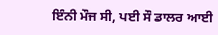ਇੰਨੀ ਮੌਜ ਸੀ, ਪਈ ਸੌ ਡਾਲਰ ਆਈ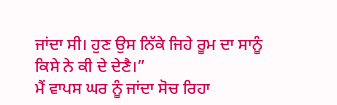ਜਾਂਦਾ ਸੀ। ਹੁਣ ਉਸ ਨਿੱਕੇ ਜਿਹੇ ਰੂਮ ਦਾ ਸਾਨੂੰ ਕਿਸੇ ਨੇ ਕੀ ਦੇ ਦੇਣੈ।”
ਮੈਂ ਵਾਪਸ ਘਰ ਨੂੰ ਜਾਂਦਾ ਸੋਚ ਰਿਹਾ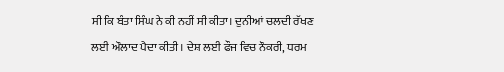ਸੀ ਕਿ ਬੰਤਾ ਸਿੰਘ ਨੇ ਕੀ ਨਹੀਂ ਸੀ ਕੀਤਾ। ਦੁਨੀਆਂ ਚਲਦੀ ਰੱਖਣ ਲਈ ਔਲਾਦ ਪੈਦਾ ਕੀਤੀ। ਦੇਸ਼ ਲਈ ਫੌਜ ਵਿਚ ਨੌਕਰੀ, ਧਰਮ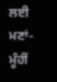ਲਈ ਮਣਾਂ-ਮੂੰਹੀਂ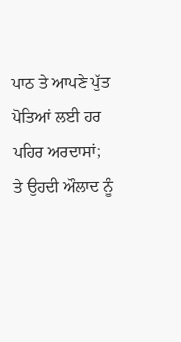ਪਾਠ ਤੇ ਆਪਣੇ ਪੁੱਤ ਪੋਤਿਆਂ ਲਈ ਹਰ ਪਹਿਰ ਅਰਦਾਸਾਂ; ਤੇ ਉਹਦੀ ਔਲਾਦ ਨੂੰ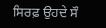ਸਿਰਫ਼ ਉਹਦੇ ਸੌ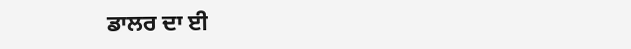ਡਾਲਰ ਦਾ ਈ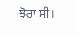ਝੋਰਾ ਸੀ।